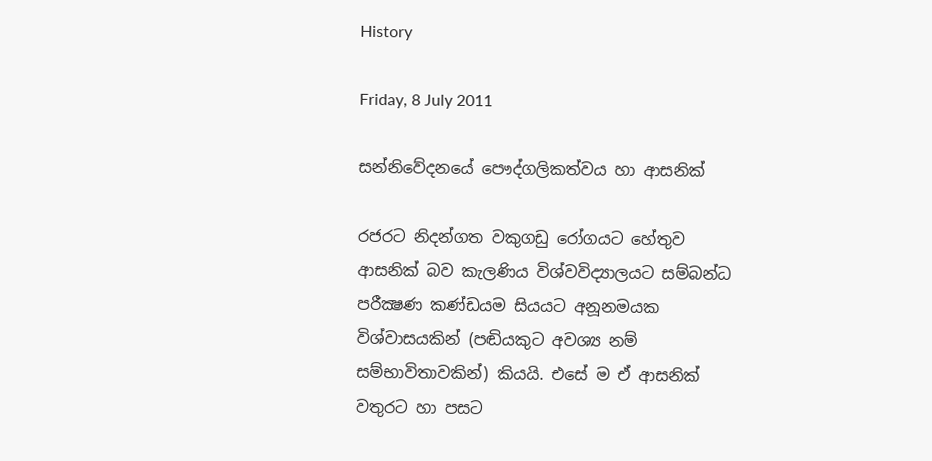History

Friday, 8 July 2011

සන්නිවේදනයේ පෞද්ගලිකත්වය හා ආසනික්

රජරට නිදන්ගත වකුගඩු රෝගයට හේතුව ආසනික් බව කැලණිය විශ්වවිද්‍යාලයට සම්බන්ධ පරීක්‍ෂණ කණ්ඩයම සියයට අනූනමයක විශ්වාසයකින් (පඬියකුට අවශ්‍ය නම් සම්භාවිතාවකින්) කියයි. එසේ ම ඒ ආසනික් වතුරට හා පසට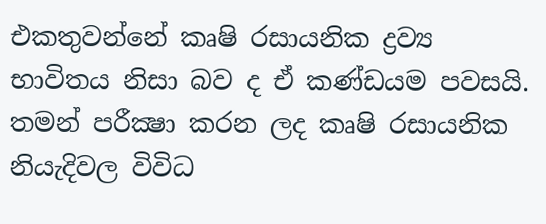එකතුවන්නේ කෘෂි රසායනික ද්‍රව්‍ය භාවිතය නිසා බව ද ඒ කණ්ඩයම පවසයි. තමන් පරීක්‍ෂා කරන ලද කෘෂි රසායනික නියැදිවල විවිධ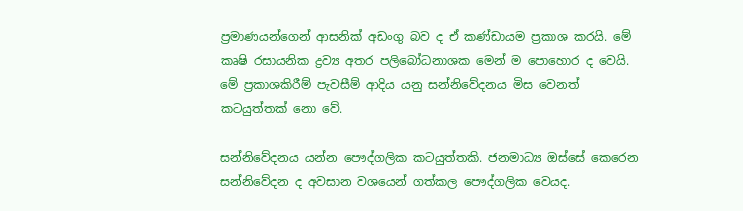ප්‍රමාණයන්ගෙන් ආසනික් අඩංගු බව ද ඒ කණ්ඩායම ප්‍රකාශ කරයි. මේ කෘෂි රසායනික ද්‍රව්‍ය අතර පලිබෝධනාශක මෙන් ම පොහොර ද වෙයි. මේ ප්‍රකාශකිරීම් පැවසීම් ආදිය යනු සන්නිවේදනය මිස වෙනත් කටයුත්තක් නො වේ.

සන්නිවේදනය යන්න පෞද්ගලික කටයුත්තකි. ජනමාධ්‍ය ඔස්සේ කෙරෙන සන්නිවේදන ද අවසාන වශයෙන් ගත්කල පෞද්ගලික වෙයද.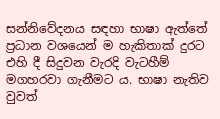සන්නිවේදනය සඳහා භාෂා ඇත්තේ ප්‍රධාන වශයෙන් ම හැකිතාක් දුරට එහි දී සිදුවන වැරදි වැටහීම් මගහරවා ගැනීමට ය. භාෂා නැතිව වුවත්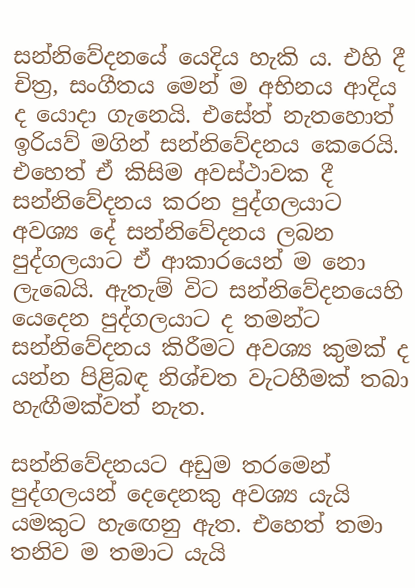සන්නිවේදනයේ යෙදිය හැකි ය. එහි දී චිත්‍ර, සංගීතය මෙන් ම අභිනය ආදිය ද යොදා ගැනෙයි. එසේත් නැතහොත් ඉරියව් මගින් සන්නිවේදනය කෙරෙයි. එහෙත් ඒ කිසිම අවස්ථාවක දී සන්නිවේදනය කරන පුද්ගලයාට අවශ්‍ය දේ සන්නිවේදනය ලබන පුද්ගලයාට ඒ ආකාරයෙන් ම නො ලැබෙයි. ඇතැම් විට සන්නිවේදනයෙහි යෙදෙන පුද්ගලයාට ද තමන්ට සන්නිවේදනය කිරීමට අවශ්‍ය කුමක් ද යන්න පිළිබඳ නිශ්චත වැටහීමක් තබා හැඟීමක්වත් නැත.

සන්නිවේදනයට අඩුම තරමෙන් පුද්ගලයන් දෙදෙනකු අවශ්‍ය යැයි යමකුට හැඟෙනු ඇත. එහෙත් තමා තනිව ම තමාට යැයි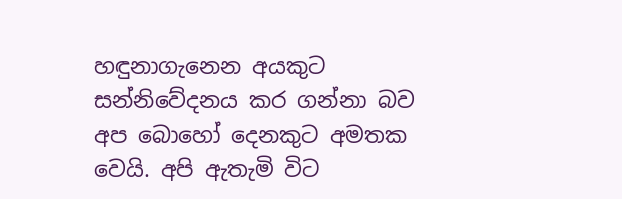හඳුනාගැනෙන අයකුට සන්නිවේදනය කර ගන්නා බව අප බොහෝ දෙනකුට අමතක වෙයි. අපි ඇතැමි විට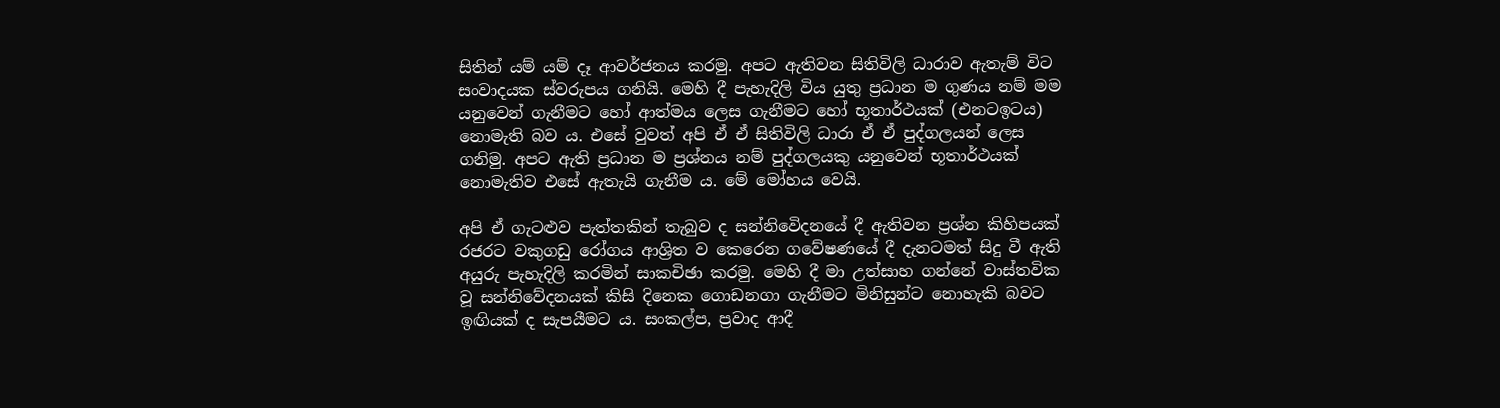සිතින් යම් යම් දෑ ආවර්ජනය කරමු. අපට ඇතිවන සිතිවිලි ධාරාව ඇතැම් විට සංවාදයක ස්වරුපය ගනියි. මෙහි දී පැහැදිලි විය යුතු ප්‍රධාන ම ගුණය නම් මම යනුවෙන් ගැනීමට හෝ ආත්මය ලෙස ගැනීමට හෝ භූතාර්ථයක් (එනටඉටය) නොමැති බව ය. එසේ වුවත් අපි ඒ ඒ සිතිවිලි ධාරා ඒ ඒ පුද්ගලයන් ලෙස ගනිමු. අපට ඇති ප්‍රධාන ම ප්‍රශ්නය නම් පුද්ගලයකු යනුවෙන් භූතාර්ථයක් නොමැතිව එසේ ඇතැයි ගැනීම ය. මේ මෝහය වෙයි.

අපි ඒ ගැටළුව පැත්තකින් තැබුව ද සන්නිවෙිදනයේ දී ඇතිවන ප්‍රශ්න කිහිපයක් රජරට වකුගඩු රෝගය ආශ්‍රිත ව කෙරෙන ගවේෂණයේ දී දැනටමත් සිදු වී ඇති අයුරු පැහැදිලි කරමින් සාකචිඡා කරමු. මෙහි දී මා උත්සාහ ගන්නේ වාස්තවික වූ සන්නිවේදනයක් කිසි දිනෙක ගොඩනගා ගැනීමට මිනිසුන්ට නොහැකි බවට ඉඟියක් ද සැපයීමට ය. සංකල්ප, ප්‍රවාද ආදී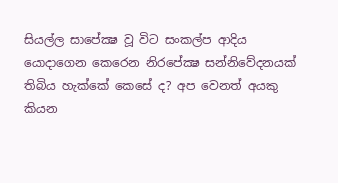සියල්ල සාපේක්‍ෂ වූ විට සංකල්ප ආදිය යොදාගෙන කෙරෙන නිරපේක්‍ෂ සන්නිවේදනයක් තිබිය හැක්කේ කෙසේ ද? අප වෙනත් අයකු කියන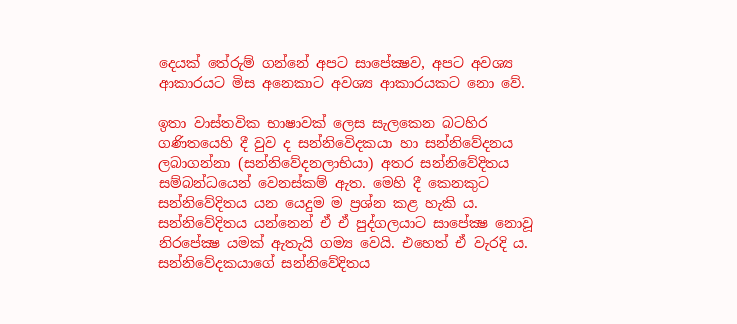දෙයක් තේරුම් ගන්නේ අපට සාපේක්‍ෂව, අපට අවශ්‍ය ආකාරයට මිස අනෙකාට අවශ්‍ය ආකාරයකට නො වේ.

ඉතා වාස්තවික භාෂාවක් ලෙස සැලකෙන බටහිර ගණිතයෙහි දී වුව ද සන්නිවෙිදකයා හා සන්නිවේදනය ලබාගන්නා (සන්නිවේදනලාභියා) අතර සන්නිවේදිතය සම්බන්ධයෙන් වෙනස්කම් ඇත. මෙහි දී කෙනකුට සන්නිවේදිතය යන යෙදුම ම ප්‍රශ්න කළ හැකි ය. සන්නිවේදිතය යන්නෙන් ඒ ඒ පුද්ගලයාට සාපේක්‍ෂ නොවූ නිරපේක්‍ෂ යමක් ඇතැයි ගම්‍ය වෙයි. එහෙත් ඒ වැරදි ය. සන්නිවේදකයාගේ සන්නිවේදිතය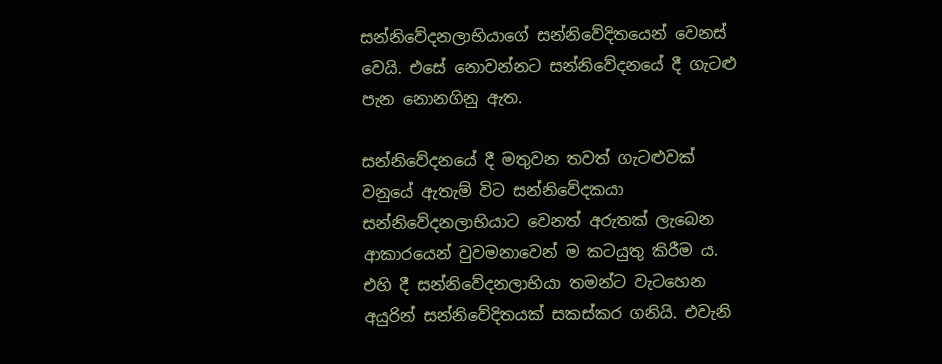සන්නිවේදනලාභියාගේ සන්නිවේදිතයෙන් වෙනස් වෙයි. එසේ නොවන්නට සන්නිවේදනයේ දී ගැටළු පැන නොනගිනු ඇත.

සන්නිවේදනයේ දී මතුවන තවත් ගැටළුවක් වනුයේ ඇතැම් විට සන්නිවේදකයා සන්නිවේදනලාභියාට වෙනත් අරුතක් ලැබෙන ආකාරයෙන් වුවමනාවෙන් ම කටයුතු කිරීම ය. එහි දී සන්නිවේදනලාභියා තමන්ට වැටහෙන අයුරින් සන්නිවේදිතයක් සකස්කර ගනියි. එවැනි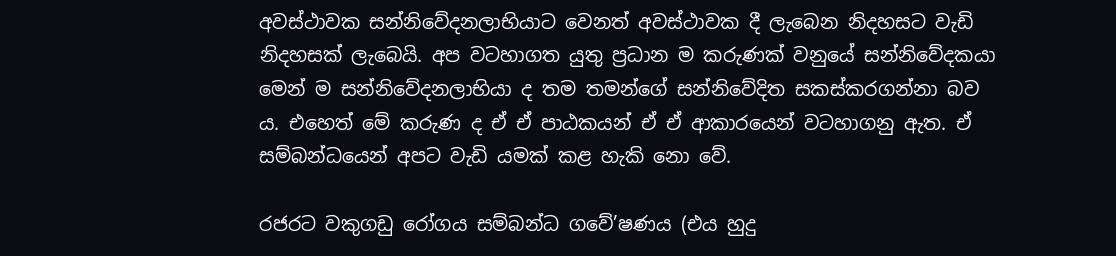අවස්ථාවක සන්නිවේදනලාභියාට වෙනත් අවස්ථාවක දී ලැබෙන නිදහසට වැඩි නිදහසක් ලැබෙයි. අප වටහාගත යුතු ප්‍රධාන ම කරුණක් වනුයේ සන්නිවේදකයා මෙන් ම සන්නිවේදනලාභියා ද තම තමන්ගේ සන්නිවේදිත සකස්කරගන්නා බව ය. එහෙත් මේ කරුණ ද ඒ ඒ පාඨකයන් ඒ ඒ ආකාරයෙන් වටහාගනු ඇත. ඒ සම්බන්ධයෙන් අපට වැඩි යමක් කළ හැකි නො වේ.

රජරට වකුගඩු රෝගය සම්බන්ධ ගවේ’ෂණය (එය හුදු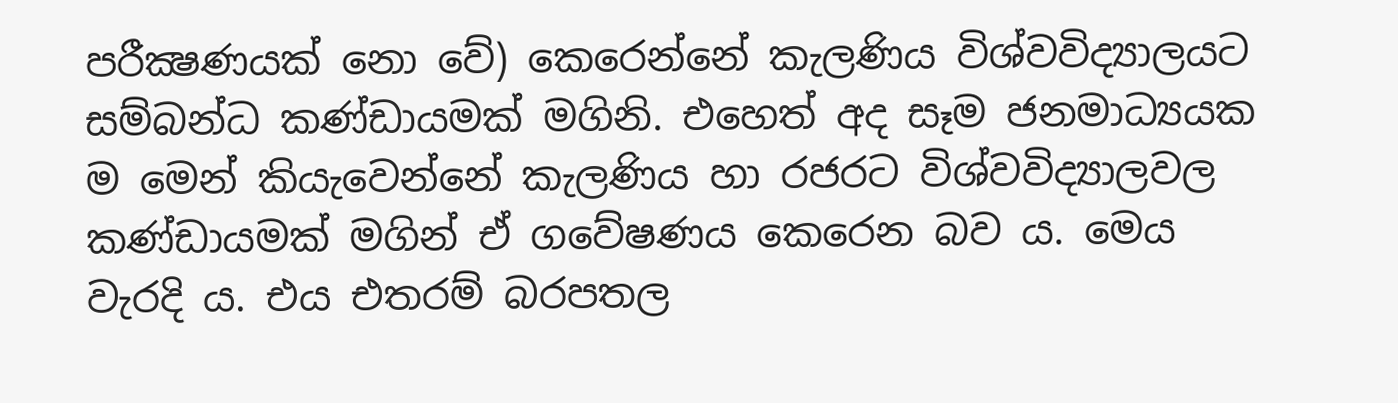පරීක්‍ෂණයක් නො වේ) කෙරෙන්නේ කැලණිය විශ්වවිද්‍යාලයට සම්බන්ධ කණ්ඩායමක් මගිනි. එහෙත් අද සෑම ජනමාධ්‍යයක ම මෙන් කියැවෙන්නේ කැලණිය හා රජරට විශ්වවිද්‍යාලවල කණ්ඩායමක් මගින් ඒ ගවේෂණය කෙරෙන බව ය. මෙය වැරදි ය. එය එතරම් බරපතල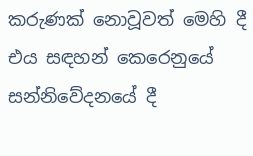කරුණක් නොවූවත් මෙහි දී එය සඳහන් කෙරෙනුයේ සන්නිවේදනයේ දී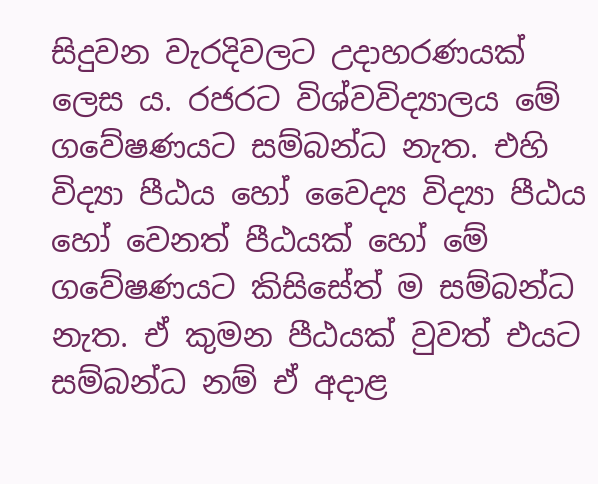සිදුවන වැරදිවලට උදාහරණයක් ලෙස ය. රජරට විශ්වවිද්‍යාලය මේ ගවේෂණයට සම්බන්ධ නැත. එහි විද්‍යා පීඨය හෝ වෛද්‍ය විද්‍යා පීඨය හෝ වෙනත් පීඨයක් හෝ මේ ගවේෂණයට කිසිසේත් ම සම්බන්ධ නැත. ඒ කුමන පීඨයක් වුවත් එයට සම්බන්ධ නම් ඒ අදාළ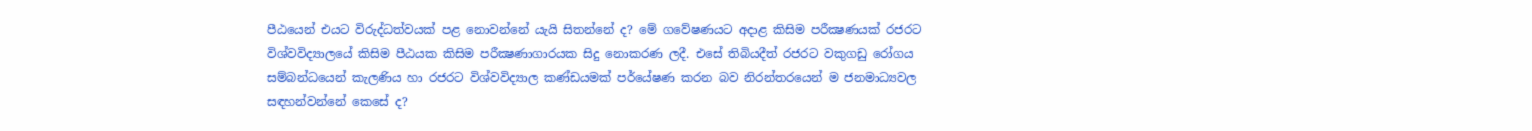පීඨයෙන් එයට විරුද්ධත්වයක් පළ නොවන්නේ යැයි සිතන්නේ ද? මේ ගවේෂණයට අදාළ කිසිම පරීක්‍ෂණයක් රජරට විශ්වවිද්‍යාලයේ කිසිම පීඨයක කිසිම පරීක්‍ෂණාගාරයක සිදු නොකරණ ලදී. එසේ තිබියදීත් රජරට වකුගඩු රෝගය සම්බන්ධයෙන් කැලණිය හා රජරට විශ්වවිද්‍යාල කණ්ඩයමක් පර්යේෂණ කරන බව නිරන්තරයෙන් ම ජනමාධ්‍යවල සඳහන්වන්නේ කෙසේ ද?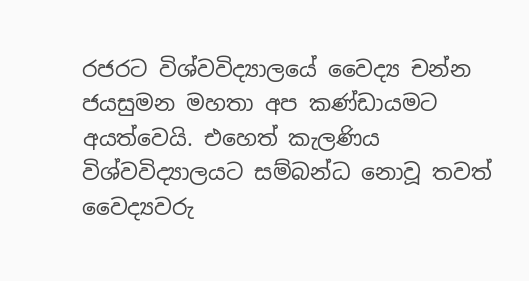රජරට විශ්වවිද්‍යාලයේ වෛද්‍ය චන්න ජයසුමන මහතා අප කණ්ඩායමට අයත්වෙයි. එහෙත් කැලණිය විශ්වවිද්‍යාලයට සම්බන්ධ නොවූ තවත් වෛද්‍යවරු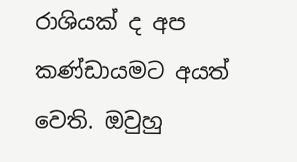රාශියක් ද අප කණ්ඩායමට අයත් වෙති. ඔවුහු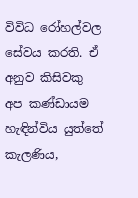විවිධ රෝහල්වල සේවය කරති. ඒ අනුව කිසිවකු අප කණ්ඩායම හැඳින්විය යුත්තේ කැලණිය,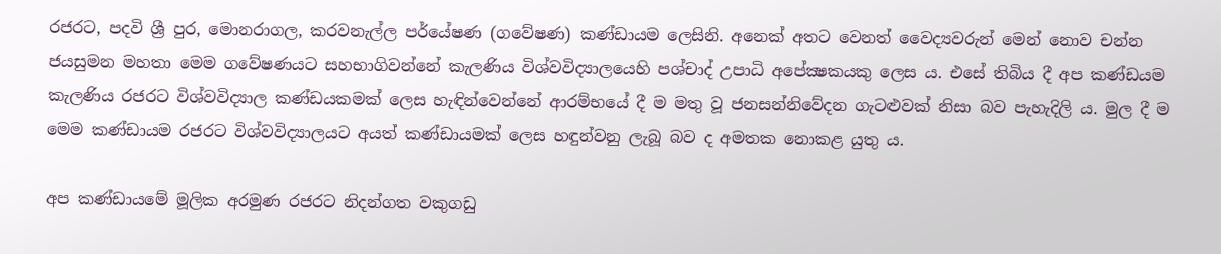රජරට, පදවි ශ්‍රී පුර, මොනරාගල, කරවනැල්ල පර්යේෂණ (ගවේෂණ) කණ්ඩායම ලෙසිනි. අනෙක් අතට වෙනත් වෛද්‍යවරුන් මෙන් නොව චන්න ජයසුමන මහතා මෙම ගවේෂණයට සහභාගිවන්නේ කැලණිය විශ්වවිද්‍යාලයෙහි පශ්චාද් උපාධි අපේක්‍ෂකයකු ලෙස ය. එසේ තිබිය දී අප කණ්ඩයම කැලණිය රජරට විශ්වවිද්‍යාල කණ්ඩයකමක් ලෙස හැඳින්වෙන්නේ ආරම්භයේ දී ම මතු වූ ජනසන්නිවේදන ගැටළුවක් නිසා බව පැහැදිලි ය. මුල දී ම මෙම කණ්ඩායම රජරට විශ්වවිද්‍යාලයට අයත් කණ්ඩායමක් ලෙස හඳුන්වනු ලැබූ බව ද අමතක නොකළ යුතු ය.

අප කණ්ඩායමේ මූලික අරමුණ රජරට නිදන්ගත වකුගඩු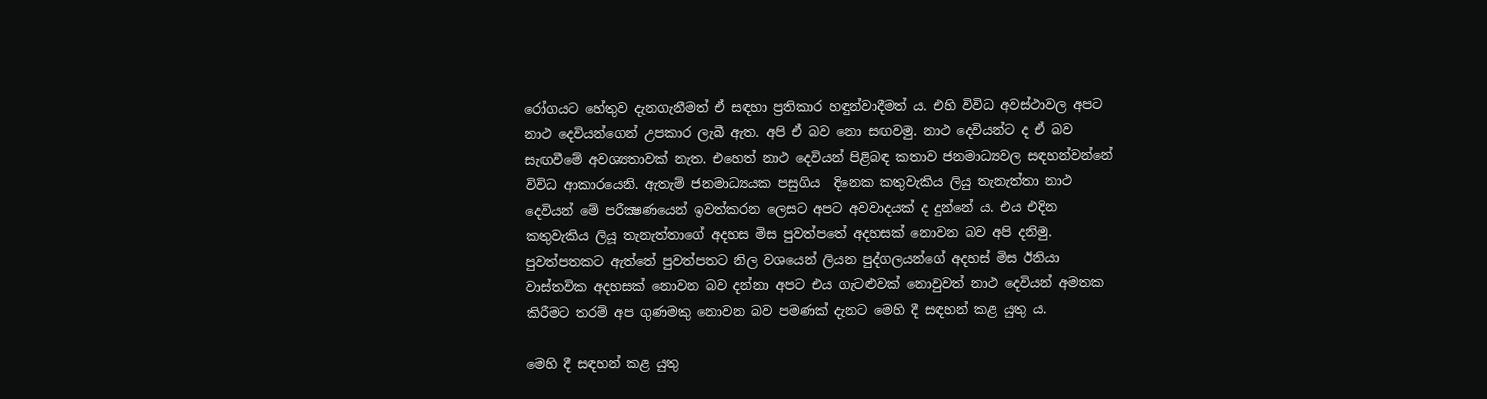රෝගයට හේතුව දැනගැනීමත් ඒ සඳහා ප්‍රතිකාර හඳුන්වාදීමත් ය. එහි විවිධ අවස්ථාවල අපට නාථ දෙවියන්ගෙන් උපකාර ලැබී ඇත. අපි ඒ බව නො සඟවමු. නාථ දෙවියන්ට ද ඒ බව සැඟවීමේ අවශ්‍යතාවක් නැත. එහෙත් නාථ දෙවියන් පිළිබඳ කතාව ජනමාධ්‍යවල සඳහන්වන්නේ විවිධ ආකාරයෙනි. ඇතැම් ජනමාධ්‍යයක පසුගිය  දිනෙක කතුවැකිය ලියු තැනැත්තා නාථ දෙවියන් මේ පරීක්‍ෂණයෙන් ඉවත්කරන ලෙසට අපට අවවාදයක් ද දුන්නේ ය. එය එදින කතුවැකිය ලියූ තැනැත්තාගේ අදහස මිස පුවත්පතේ අදහසක් නොවන බව අපි දනිමු. පුවත්පතකට ඇත්තේ පුවත්පතට නිල වශයෙන් ලියන පුද්ගලයන්ගේ අදහස් මිස ඊනියා වාස්තවික අදහසක් නොවන බව දන්නා අපට එය ගැටළුවක් නොවුවත් නාථ දෙවියන් අමතක කිරීමට තරම් අප ගුණමකු නොවන බව පමණක් දැනට මෙහි දී සඳහන් කළ යුතු ය.

මෙහි දී සඳහන් කළ යුතු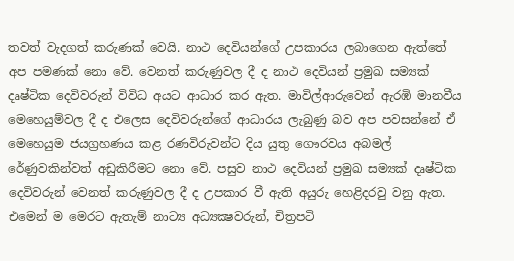තවත් වැදගත් කරුණක් වෙයි. නාථ දෙවියන්ගේ උපකාරය ලබාගෙන ඇත්තේ අප පමණක් නො වේ. වෙනත් කරුණුවල දී ද නාථ දෙවියන් ප්‍රමුඛ සම්‍යක් දෘෂ්ටික දෙවිවරුන් විවිධ අයට ආධාර කර ඇත. මාවිල්ආරුවෙන් ඇරඹි මානවීය මෙහෙයුම්වල දී ද එලෙස දෙවිවරුන්ගේ ආධාරය ලැබුණු බව අප පවසන්නේ ඒ මෙහෙයුම ජයග්‍රහණය කළ රණවිරුවන්ට දිය යුතු ගෞරවය අබමල් රේණුවකින්වත් අඩුකිරීමට නො වේ. පසුව නාථ දෙවියන් ප්‍රමුඛ සම්‍යක් දෘෂ්ටික දෙවිවරුන් වෙනත් කරුණුවල දී ද උපකාර වී ඇති අයුරු හෙළිදරවු වනු ඇත. එමෙන් ම මෙරට ඇතැම් නාට්‍ය අධ්‍යක්‍ෂවරුන්, චිත්‍රපටි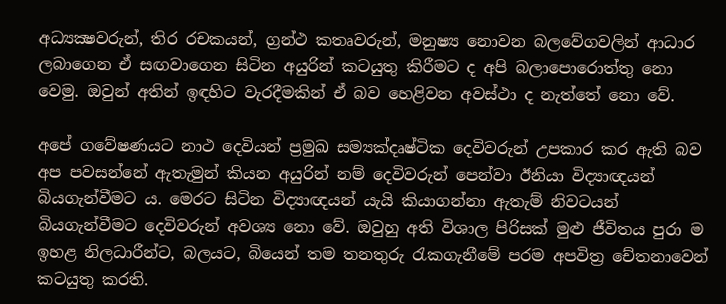අධ්‍යක්‍ෂවරුන්, තිර රචකයන්, ග්‍රන්ථ කතෘවරුන්, මනුෂ්‍ය නොවන බලවේගවලින් ආධාර ලබාගෙන ඒ සඟවාගෙන සිටින අයුරින් කටයුතු කිරීමට ද අපි බලාපොරොත්තු නො වෙමු. ඔවුන් අතින් ඉඳහිට වැරදීමකින් ඒ බව හෙළිවන අවස්ථා ද නැත්තේ නො වේ.

අපේ ගවේෂණයට නාථ දෙවියන් ප්‍රමුඛ සම්‍යක්දෘෂ්ටික දෙවිවරුන් උපකාර කර ඇති බව අප පවසන්නේ ඇතැමුන් කියන අයුරින් නම් දෙවිවරුන් පෙන්වා ඊනියා විද්‍යාඥයන් බියගැන්වීමට ය. මෙරට සිටින විද්‍යාඥයන් යැයි කියාගන්නා ඇතැම් නිවටයන් බියගැන්වීමට දෙවිවරුන් අවශ්‍ය නො වේ. ඔවුහු අති විශාල පිරිසක් මුළු ජීවිතය පුරා ම ඉහළ නිලධාරීන්ට, බලයට, බියෙන් තම තනතුරු රැකගැනීමේ පරම අපවිත්‍ර චේතනාවෙන් කටයුතු කරති.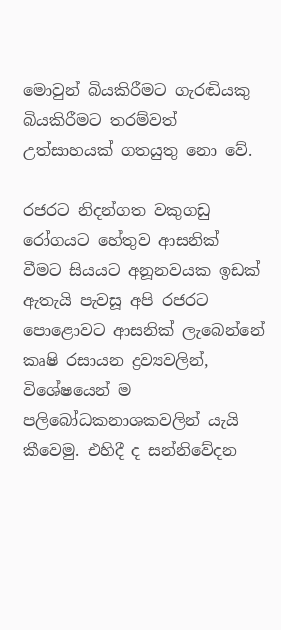මොවුන් බියකිරීමට ගැරඬියකු බියකිරීමට තරම්වත් උත්සාහයක් ගතයුතු නො වේ.

රජරට නිදන්ගත වකුගඩු රෝගයට හේතුව ආසනික් වීමට සියයට අනූනවයක ඉඩක් ඇතැයි පැවසූ අපි රජරට පොළොවට ආසනික් ලැබෙන්නේ කෘෂි රසායන ද්‍රව්‍යවලින්, විශේෂයෙන් ම පලිබෝධකනාශකවලින් යැයි කීවෙමු. එහිදී ද සන්නිවේදන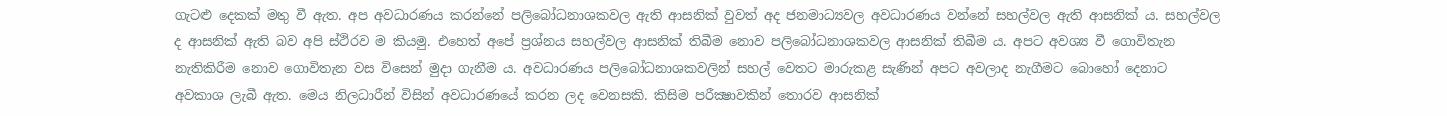ගැටළු දෙකක් මතු වී ඇත. අප අවධාරණය කරන්නේ පලිබෝධනාශකවල ඇති ආසනික් වුවත් අද ජනමාධ්‍යවල අවධාරණය වන්නේ සහල්වල ඇති ආසනික් ය. සහල්වල ද ආසනික් ඇති බව අපි ස්ථිරව ම කියමු. එහෙත් අපේ ප්‍රශ්නය සහල්වල ආසනික් තිබීම නොව පලිබෝධනාශකවල ආසනික් තිබීම ය. අපට අවශ්‍ය වී ගොවිතැන නැතිකිරීම නොව ගොවිතැන වස විසෙන් මුදා ගැනීම ය. අවධාරණය පලිබෝධනාශකවලින් සහල් වෙතට මාරුකළ සැණින් අපට අවලාද නැගීමට බොහෝ දෙනාට අවකාශ ලැබී ඇත. මෙය නිලධාරීන් විසින් අවධාරණයේ කරන ලද වෙනසකි. කිසිම පරීක්‍ෂාවකින් තොරව ආසනික්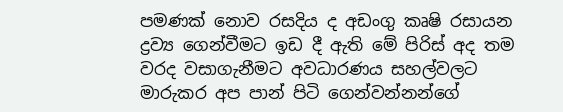පමණක් නොව රසදිය ද අඩංගු කෘෂි රසායන ද්‍රව්‍ය ගෙන්වීමට ඉඩ දී ඇති මේ පිරිස් අද තම වරද වසාගැනීමට අවධාරණය සහල්වලට මාරුකර අප පාන් පිටි ගෙන්වන්නන්ගේ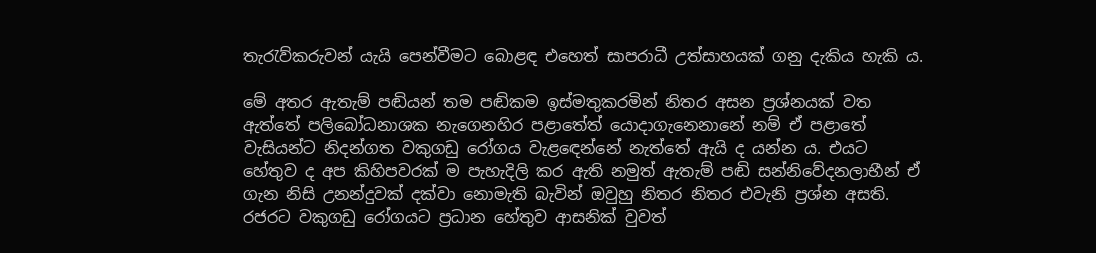තැරැව්කරුවන් යැයි පෙන්වීමට බොළඳ එහෙත් සාපරාධී උත්සාහයක් ගනු දැකිය හැකි ය.

මේ අතර ඇතැම් පඬියන් තම පඬිකම ඉස්මතුකරමින් නිතර අසන ප්‍රශ්නයක් වත ඇත්තේ පලිබෝධනාශක නැගෙනහිර පළාතේත් යොදාගැනෙනානේ නම් ඒ පළාතේ වැසියන්ට නිදන්ගත වකුගඩු රෝගය වැළඳෙන්නේ නැත්තේ ඇයි ද යන්න ය. එයට හේතුව ද අප කිහිපවරක් ම පැහැදිලි කර ඇති නමුත් ඇතැම් පඬි සන්නිවේදනලාභීන් ඒ ගැන නිසි උනන්දුවක් දක්වා නොමැති බැවින් ඔවුහු නිතර නිතර එවැනි ප්‍රශ්න අසති. රජරට වකුගඩු රෝගයට ප්‍රධාන හේතුව ආසනික් වුවත්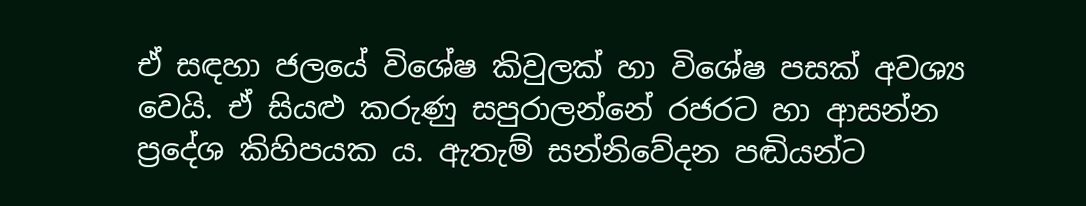ඒ සඳහා ජලයේ විශේෂ කිවුලක් හා විශේෂ පසක් අවශ්‍ය වෙයි. ඒ සියළු කරුණු සපුරාලන්නේ රජරට හා ආසන්න ප්‍රදේශ කිහිපයක ය. ඇතැම් සන්නිවේදන පඬියන්ට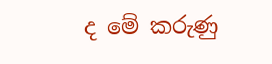ද මේ කරුණු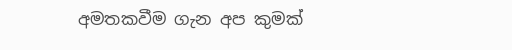අමතකවීම ගැන අප කුමක්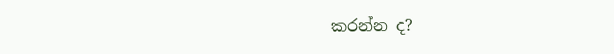කරන්න ද?